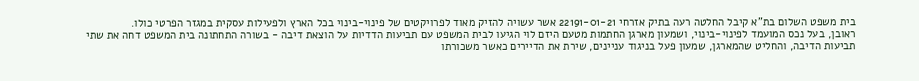בית משפט השלום בת"א קיבל החלטה רעה בתיק אזרחי 22191-01-21 אשר עשויה להזיק מאוד לפרויקטים של פינוי-בינוי בכל הארץ ולפעילות עסקית במגזר הפרטי כולו.
ראובן, בעל נכס המועמד לפינוי-בינוי, ושמעון מארגן החתמות מטעם היזם לוי הגיעו לבית המשפט עם תביעות הדדיות על הוצאת דיבה - בשורה התחתונה בית המשפט דחה את שתי תביעות הדיבה, והחליט שהמארגן, שמעון פעל בניגוד עניינים, שירת את הדיירים כאשר משכורתו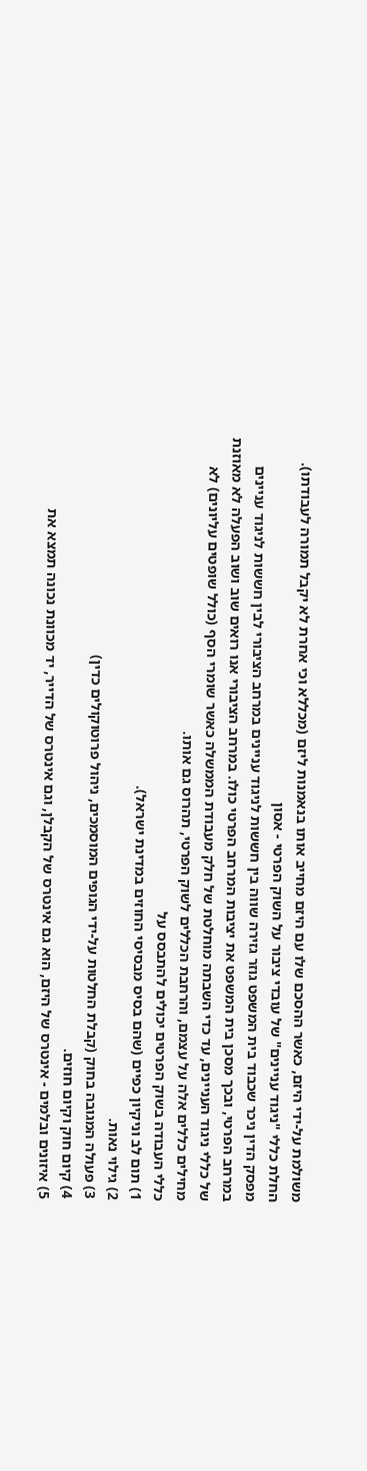משולמת על-ידי היזם, כאשר ההסכם שלו עם היזם מחייב אותו בנאמנות ליזם (מכללא וכי אחרת לא יקבל תמורה לעבודתו).
החלת כללי "ניגוד עניינים" של עובדי ציבור על השוק הפרטי - אסון
מפסק הדין ניכר שכבוד בית המשפט גוזר גזירה שווה בין חששות לניגוד עניינים במרחב הציבורי לבין חששות לניגוד עניינים במרחב הפרטי, ובכך מסכן בית המשפט את יציבות המרחב הפרטי כולו. במרחב הציבורי אנו רואים שוב ושוב הפעלה לא מאוזנת של כללי ניגוד העניינים, עד כדי השבתה מוחלטת של חלק מעבודת הממשלה כאשר שומרי הסף (כולל שופטים עליונים) לא מחילים כללים אלה על עצמם, והרחבת הכללים לשוק הפרטי, תהרוס גם אותו.
כללי העבודה בשוק הפרטים יכולים להתבסס על
1) תום לב וניקיון כפיים (שהם בסיס מבסיסי החוזים במדינת ישראל).
2) גילוי נאות.
3) פעולה המגובה בחוק (קבלת החלטות על-ידי הגופים המוסמכים, ניהול פרוטוקולים כדין)
4) קיום חוק וקיום חוזים.
5) איזונים ובלמים - אינטרס של היזם, הוא גם אינטרס של הקבלן, וגם אינטרס של הדייר, יד מכוונת נכונה תמצא את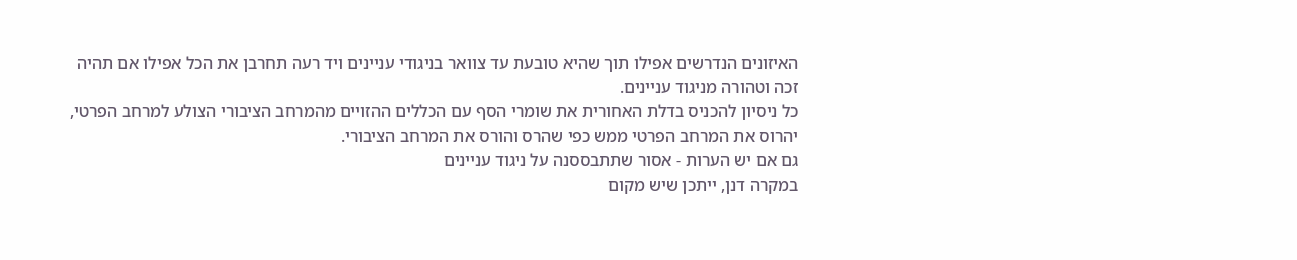האיזונים הנדרשים אפילו תוך שהיא טובעת עד צוואר בניגודי עניינים ויד רעה תחרבן את הכל אפילו אם תהיה זכה וטהורה מניגוד עניינים.
כל ניסיון להכניס בדלת האחורית את שומרי הסף עם הכללים ההזויים מהמרחב הציבורי הצולע למרחב הפרטי, יהרוס את המרחב הפרטי ממש כפי שהרס והורס את המרחב הציבורי.
גם אם יש הערות - אסור שתתבססנה על ניגוד עניינים
במקרה דנן, ייתכן שיש מקום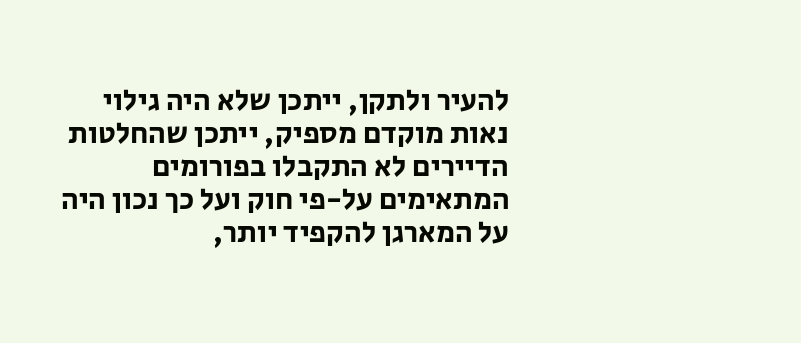להעיר ולתקן, ייתכן שלא היה גילוי נאות מוקדם מספיק, ייתכן שהחלטות הדיירים לא התקבלו בפורומים המתאימים על-פי חוק ועל כך נכון היה על המארגן להקפיד יותר,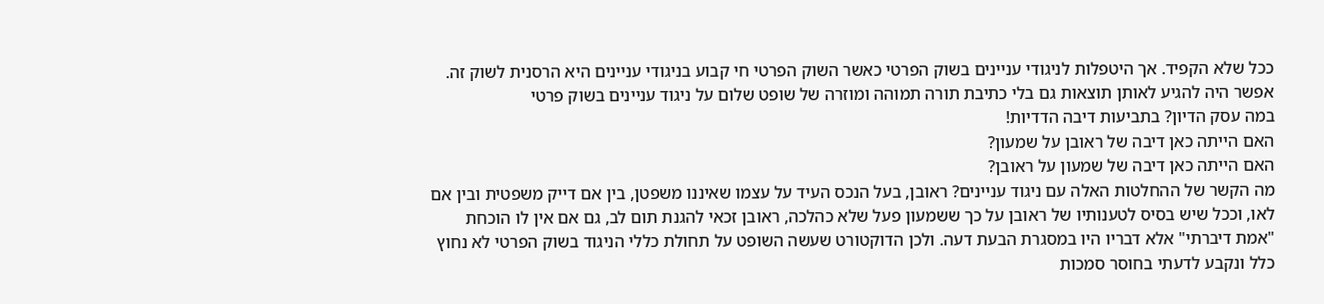ככל שלא הקפיד. אך היטפלות לניגודי עניינים בשוק הפרטי כאשר השוק הפרטי חי קבוע בניגודי עניינים היא הרסנית לשוק זה.
אפשר היה להגיע לאותן תוצאות גם בלי כתיבת תורה תמוהה ומוזרה של שופט שלום על ניגוד עניינים בשוק פרטי
במה עסק הדיון? בתביעות דיבה הדדיות!
האם הייתה כאן דיבה של ראובן על שמעון?
האם הייתה כאן דיבה של שמעון על ראובן?
מה הקשר של ההחלטות האלה עם ניגוד עניינים? ראובן, בעל הנכס העיד על עצמו שאיננו משפטן, בין אם דייק משפטית ובין אם לאו, וככל שיש בסיס לטענותיו של ראובן על כך ששמעון פעל שלא כהלכה, ראובן זכאי להגנת תום לב, גם אם אין לו הוכחת "אמת דיברתי" אלא דבריו היו במסגרת הבעת דעה. ולכן הדוקטורט שעשה השופט על תחולת כללי הניגוד בשוק הפרטי לא נחוץ כלל ונקבע לדעתי בחוסר סמכות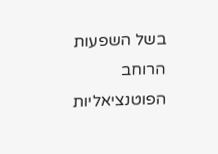בשל השפעות הרוחב הפוטנציאליות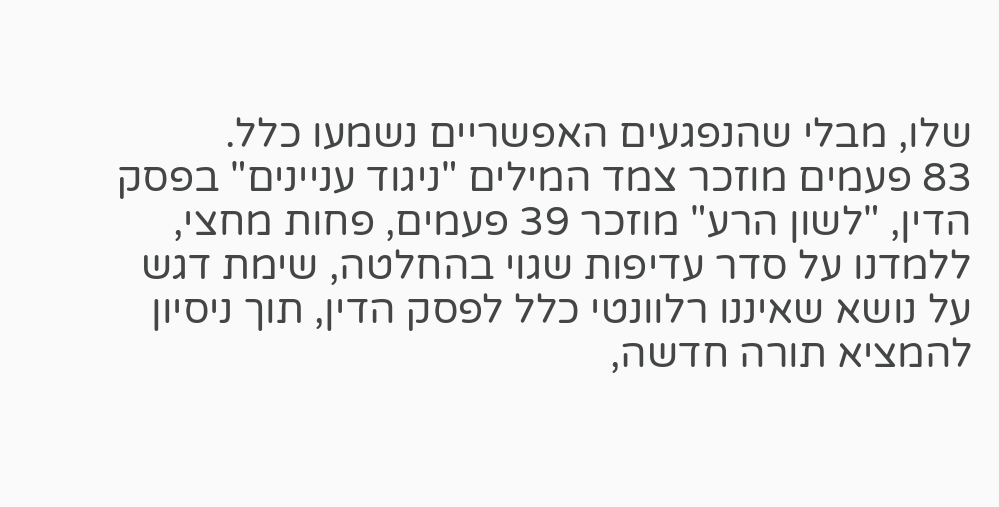שלו, מבלי שהנפגעים האפשריים נשמעו כלל.
83 פעמים מוזכר צמד המילים "ניגוד עניינים" בפסק הדין, "לשון הרע" מוזכר 39 פעמים, פחות מחצי, ללמדנו על סדר עדיפות שגוי בהחלטה, שימת דגש על נושא שאיננו רלוונטי כלל לפסק הדין, תוך ניסיון להמציא תורה חדשה,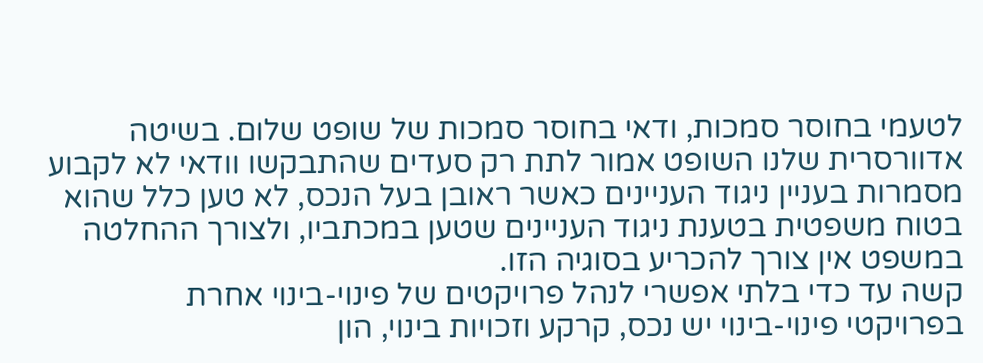לטעמי בחוסר סמכות, ודאי בחוסר סמכות של שופט שלום. בשיטה אדוורסרית שלנו השופט אמור לתת רק סעדים שהתבקשו וודאי לא לקבוע מסמרות בעניין ניגוד העניינים כאשר ראובן בעל הנכס, לא טען כלל שהוא בטוח משפטית בטענת ניגוד העניינים שטען במכתביו, ולצורך ההחלטה במשפט אין צורך להכריע בסוגיה הזו.
קשה עד כדי בלתי אפשרי לנהל פרויקטים של פינוי-בינוי אחרת
בפרויקטי פינוי-בינוי יש נכס, קרקע וזכויות בינוי, הון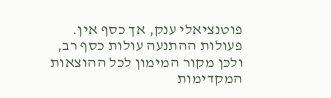פוטנציאלי ענק, אך כסף אין. פעולות ההתנעה עולות כסף רב, ולכן מקור המימון לכל ההוצאות המקדימות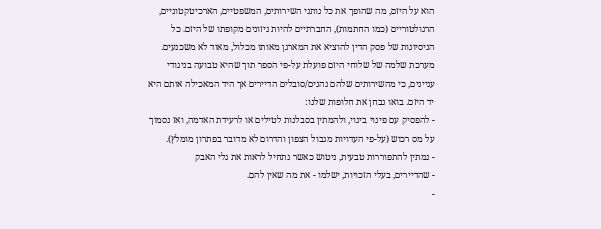הוא על היזם, מה שהופך את כל נותני השירותים, המשפטיים, הארכיטקטוניים, הרגולטוריים (כמו החתמות), החברתיים להיות ניזונים מקופתו של היזם. כל הניסיונות של פסק הדין להוציא את המארגן מאותו מכלול, מאוד לא משכנעים.
מערכת שלמה של שלוחי היזם פועלת על-פי הספר תוך שהיא טבועה בניגודי עניינים, כי מהשירותים שלהם נהנים/סובלים הדיירים אך היד המאכילה אותם היא יד היזם. בואו נבחן את חלופות שלנו:
- להפסיק עם פינוי בינוי, ולהמתין בסבלנות לטילים או לרעידת האדמה, ואז נסמוך על מס רכוש (על-פי העדויות מגבול הצפון והדרום לא מדובר בפתרון מומלץ).
- נמתין להתפוררות טבעית, ניטוש כאשר נתחיל לראות את גלי האבק
- שהדיירים, בעלי הזכויות, ישלמו - את מה שאין להם.
-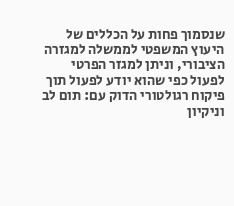שנסמוך פחות על הכללים של היעוץ המשפטי לממשלה למגזרה הציבורי, וניתן למגזר הפרטי לפעול כפי שהוא יודע לפעול תוך פיקוח רגולטורי הדוק עם: תום לב וניקיון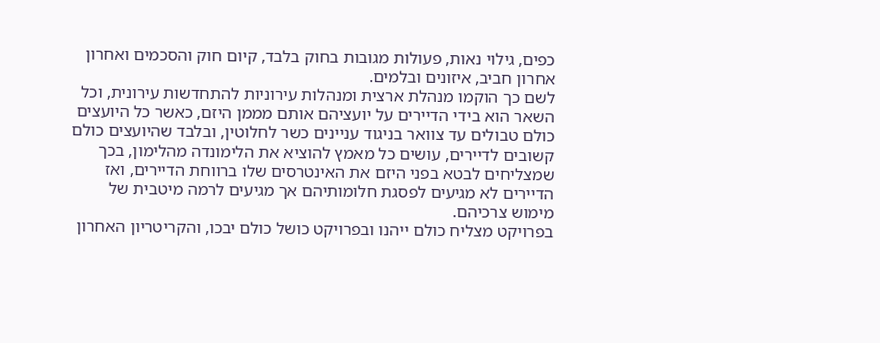כפים, גילוי נאות, פעולות מגובות בחוק בלבד, קיום חוק והסכמים ואחרון אחרון חביב, איזונים ובלמים.
לשם כך הוקמו מנהלת ארצית ומנהלות עירוניות להתחדשות עירונית, וכל השאר הוא בידי הדיירים על יועציהם אותם מממן היזם, כאשר כל היועצים כולם טבולים עד צוואר בניגוד עניינים כשר לחלוטין, ובלבד שהיועצים כולם קשובים לדיירים, עושים כל מאמץ להוציא את הלימונדה מהלימון, בכך שמצליחים לבטא בפני היזם את האינטרסים שלו ברווחת הדיירים, ואז הדיירים לא מגיעים לפסגת חלומותיהם אך מגיעים לרמה מיטבית של מימוש צרכיהם.
בפרויקט מצליח כולם ייהנו ובפרויקט כושל כולם יבכו, והקריטריון האחרון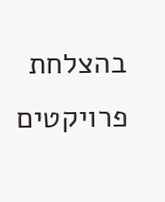בהצלחת פרויקטים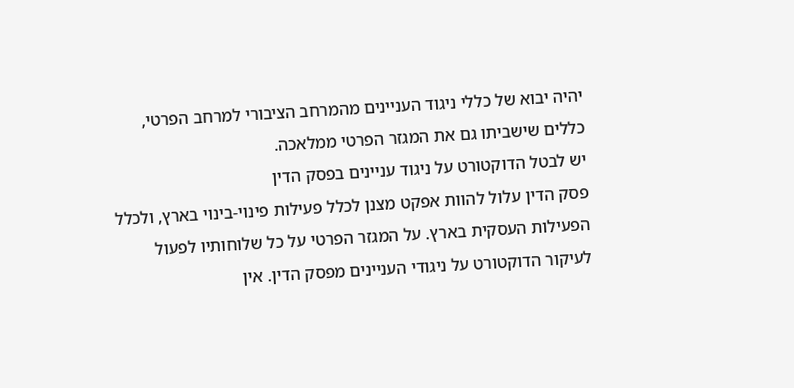יהיה יבוא של כללי ניגוד העניינים מהמרחב הציבורי למרחב הפרטי, כללים שישביתו גם את המגזר הפרטי ממלאכה.
יש לבטל הדוקטורט על ניגוד עניינים בפסק הדין
פסק הדין עלול להוות אפקט מצנן לכלל פעילות פינוי-בינוי בארץ, ולכלל הפעילות העסקית בארץ. על המגזר הפרטי על כל שלוחותיו לפעול לעיקור הדוקטורט על ניגודי העניינים מפסק הדין. אין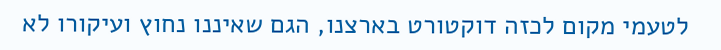לטעמי מקום לכזה דוקטורט בארצנו, הגם שאיננו נחוץ ועיקורו לא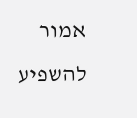אמור להשפיע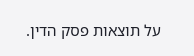על תוצאות פסק הדין.